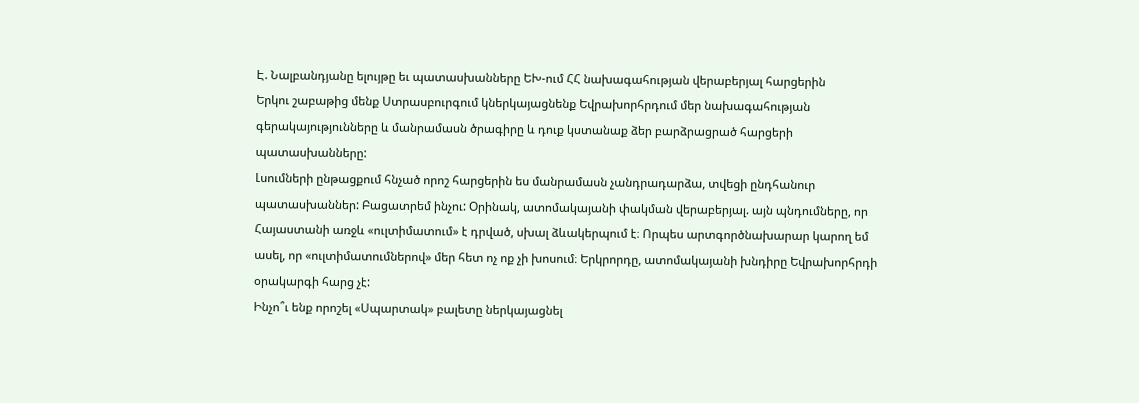Է. Նալբանդյանը ելույթը եւ պատասխանները ԵԽ-ում ՀՀ նախագահության վերաբերյալ հարցերին
Երկու շաբաթից մենք Ստրասբուրգում կներկայացնենք Եվրախորհրդում մեր նախագահության գերակայությունները և մանրամասն ծրագիրը և դուք կստանաք ձեր բարձրացրած հարցերի պատասխանները:
Լսումների ընթացքում հնչած որոշ հարցերին ես մանրամասն չանդրադարձա, տվեցի ընդհանուր պատասխաններ: Բացատրեմ ինչու: Oրինակ, ատոմակայանի փակման վերաբերյալ. այն պնդումները, որ Հայաստանի առջև «ուլտիմատում» է դրված, սխալ ձևակերպում է։ Որպես արտգործնախարար կարող եմ ասել, որ «ուլտիմատումներով» մեր հետ ոչ ոք չի խոսում։ Երկրորդը, ատոմակայանի խնդիրը Եվրախորհրդի օրակարգի հարց չէ:
Ինչո՞ւ ենք որոշել «Սպարտակ» բալետը ներկայացնել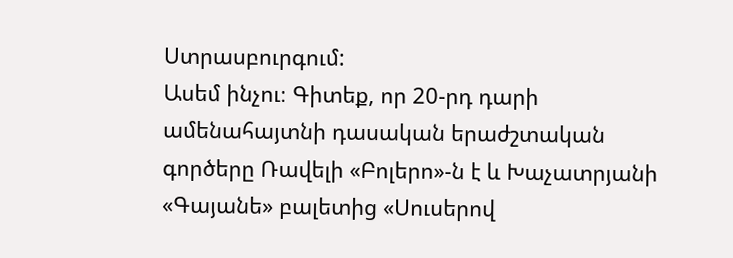Ստրասբուրգում:
Ասեմ ինչու։ Գիտեք, որ 20-րդ դարի ամենահայտնի դասական երաժշտական գործերը Ռավելի «Բոլերո»-ն է և Խաչատրյանի «Գայանե» բալետից «Սուսերով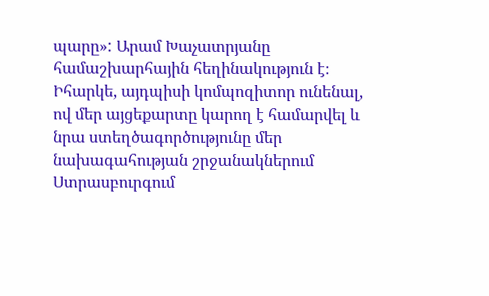պարը»: Արամ Խաչատրյանը համաշխարհային հեղինակություն է։ Իհարկե, այդպիսի կոմպոզիտոր ունենալ, ով մեր այցեքարտը կարող է համարվել և նրա ստեղծագործությունը մեր նախագահության շրջանակներում Ստրասբուրգում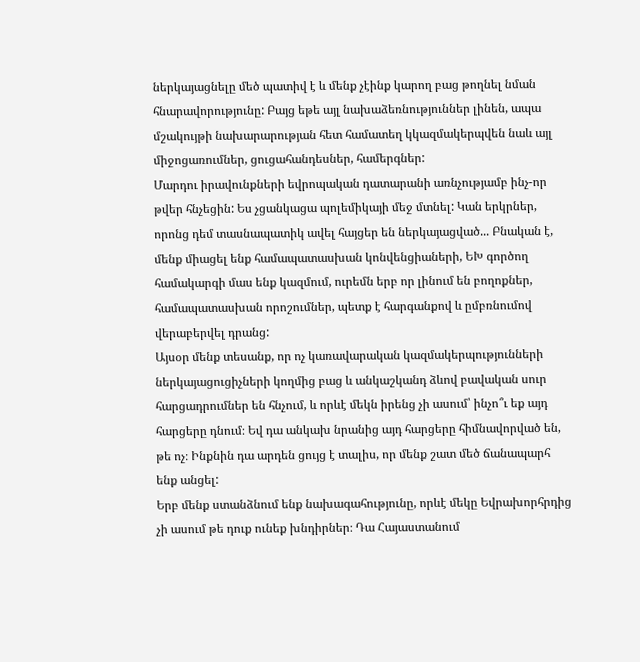ներկայացնելը մեծ պատիվ է և մենք չէինք կարող բաց թողնել նման հնարավորությունը: Բայց եթե այլ նախաձեռնություններ լինեն, ապա մշակույթի նախարարության հետ համատեղ կկազմակերպվեն նաև այլ միջոցառումներ, ցուցահանդեսներ, համերգներ:
Մարդու իրավունքների եվրոպական դատարանի առնչությամբ ինչ-որ թվեր հնչեցին: Ես չցանկացա պոլեմիկայի մեջ մտնել: Կան երկրներ, որոնց դեմ տասնապատիկ ավել հայցեր են ներկայացված... Բնական է, մենք միացել ենք համապատասխան կոնվենցիաների, ԵԽ գործող համակարգի մաս ենք կազմում, ուրեմն երբ որ լինում են բողոքներ, համապատասխան որոշումներ, պետք է հարգանքով և ըմբռնումով վերաբերվել դրանց:
Այսօր մենք տեսանք, որ ոչ կառավարական կազմակերպությունների ներկայացուցիչների կողմից բաց և անկաշկանդ ձևով բավական սուր հարցադրումներ են հնչում, և որևէ մեկն իրենց չի ասում՝ ինչո՞ւ եք այդ հարցերը դնում։ Եվ դա անկախ նրանից այդ հարցերը հիմնավորված են, թե ոչ։ Ինքնին դա արդեն ցույց է տալիս, որ մենք շատ մեծ ճանապարհ ենք անցել:
Երբ մենք ստանձնում ենք նախագահությունը, որևէ մեկը Եվրախորհրդից չի ասում թե դուք ունեք խնդիրներ։ Դա Հայաստանում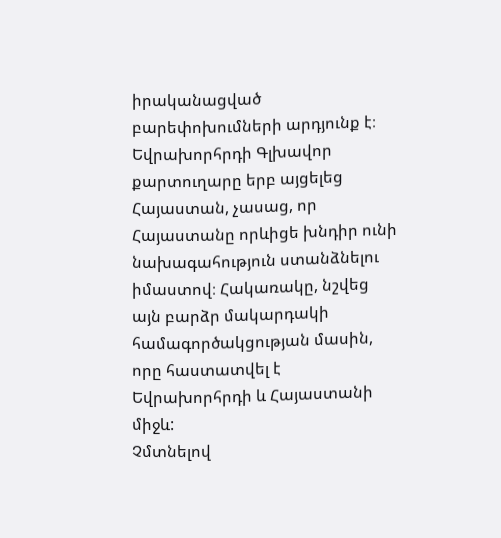իրականացված բարեփոխումների արդյունք է։ Եվրախորհրդի Գլխավոր քարտուղարը երբ այցելեց Հայաստան, չասաց, որ Հայաստանը որևիցե խնդիր ունի նախագահություն ստանձնելու իմաստով։ Հակառակը, նշվեց այն բարձր մակարդակի համագործակցության մասին, որը հաստատվել է Եվրախորհրդի և Հայաստանի միջև:
Չմտնելով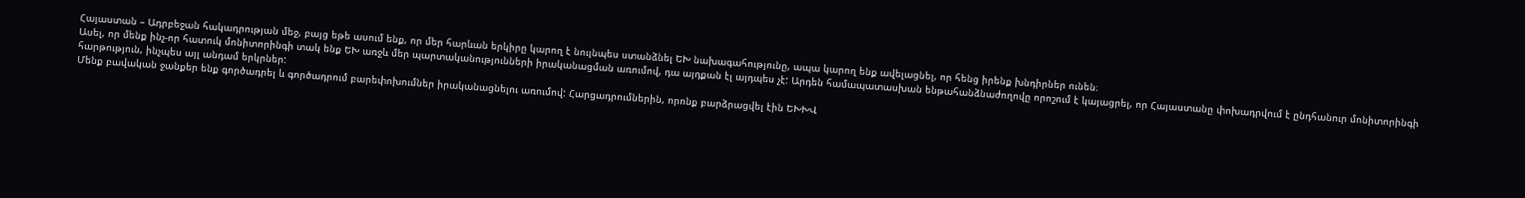Հայաստան – Ադրբեջան հակադրության մեջ, բայց եթե ասում ենք, որ մեր հարևան երկիրը կարող է նույնպես ստանձնել ԵԽ նախագահությունը, ապա կարող ենք ավելացնել, որ հենց իրենք խնդիրներ ունեն։
Ասել, որ մենք ինչ-որ հատուկ մոնիտորինգի տակ ենք ԵԽ առջև մեր պարտականությունների իրականացման առումով, դա այդքան էլ այդպես չէ: Արդեն համապատասխան ենթահանձնաժողովը որոշում է կայացրել, որ Հայաստանը փոխադրվում է ընդհանուր մոնիտորինգի հարթություն, ինչպես այլ անդամ երկրներ:
Մենք բավական ջանքեր ենք գործադրել և գործադրում բարեփոխումներ իրականացնելու առումով: Հարցադրումներին, որոնք բարձրացվել էին ԵԽԽՎ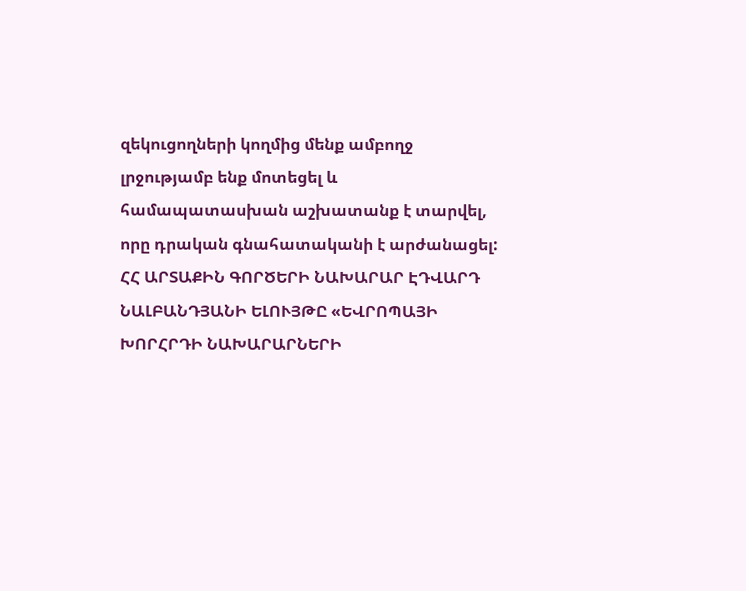զեկուցողների կողմից մենք ամբողջ լրջությամբ ենք մոտեցել և համապատասխան աշխատանք է տարվել, որը դրական գնահատականի է արժանացել:
ՀՀ ԱՐՏԱՔԻՆ ԳՈՐԾԵՐԻ ՆԱԽԱՐԱՐ ԷԴՎԱՐԴ ՆԱԼԲԱՆԴՅԱՆԻ ԵԼՈՒՅԹԸ «ԵՎՐՈՊԱՅԻ ԽՈՐՀՐԴԻ ՆԱԽԱՐԱՐՆԵՐԻ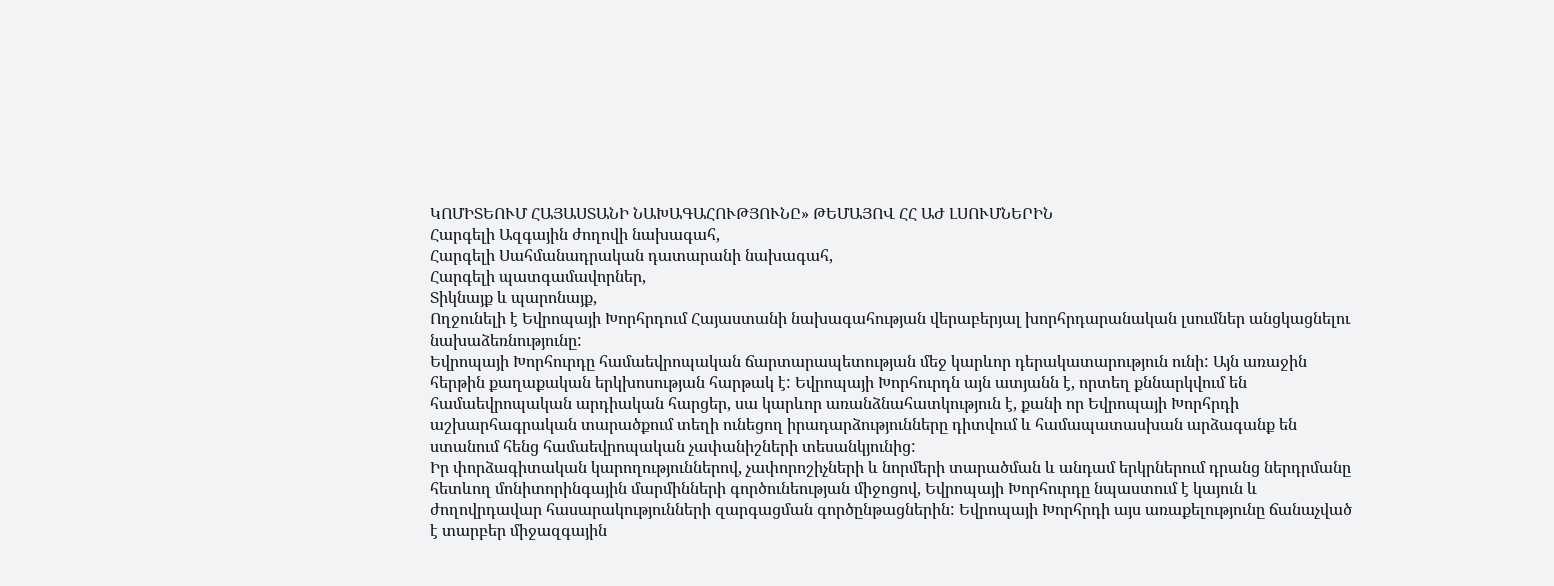ԿՈՄԻՏԵՈՒՄ ՀԱՅԱՍՏԱՆԻ ՆԱԽԱԳԱՀՈՒԹՅՈՒՆԸ» ԹԵՄԱՅՈՎ ՀՀ ԱԺ ԼՍՈՒՄՆԵՐԻՆ
Հարգելի Ազգային ժողովի նախագահ,
Հարգելի Սահմանադրական դատարանի նախագահ,
Հարգելի պատգամավորներ,
Տիկնայք և պարոնայք,
Ողջունելի է Եվրոպայի Խորհրդում Հայաստանի նախագահության վերաբերյալ խորհրդարանական լսումներ անցկացնելու նախաձեռնությունը:
Եվրոպայի Խորհուրդը համաեվրոպական ճարտարապետության մեջ կարևոր դերակատարություն ունի: Այն առաջին հերթին քաղաքական երկխոսության հարթակ է: Եվրոպայի Խորհուրդն այն ատյանն է, որտեղ քննարկվում են համաեվրոպական արդիական հարցեր, սա կարևոր առանձնահատկություն է, քանի որ Եվրոպայի Խորհրդի աշխարհագրական տարածքում տեղի ունեցող իրադարձությունները դիտվում և համապատասխան արձագանք են ստանում հենց համաեվրոպական չափանիշների տեսանկյունից:
Իր փորձագիտական կարողություններով, չափորոշիչների և նորմերի տարածման և անդամ երկրներում դրանց ներդրմանը հետևող մոնիտորինգային մարմինների գործունեության միջոցով, Եվրոպայի Խորհուրդը նպաստում է կայուն և ժողովրդավար հասարակությունների զարգացման գործընթացներին: Եվրոպայի Խորհրդի այս առաքելությունը ճանաչված է տարբեր միջազգային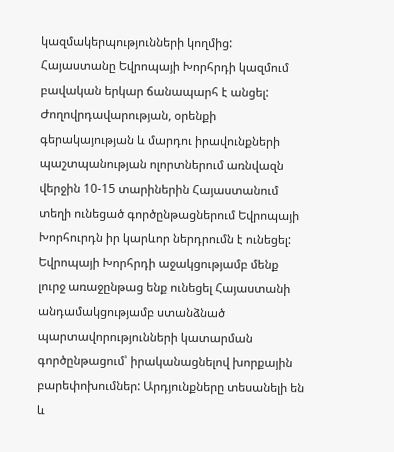կազմակերպությունների կողմից:
Հայաստանը Եվրոպայի Խորհրդի կազմում բավական երկար ճանապարհ է անցել: Ժողովրդավարության, օրենքի գերակայության և մարդու իրավունքների պաշտպանության ոլորտներում առնվազն վերջին 10-15 տարիներին Հայաստանում տեղի ունեցած գործընթացներում Եվրոպայի Խորհուրդն իր կարևոր ներդրումն է ունեցել:
Եվրոպայի Խորհրդի աջակցությամբ մենք լուրջ առաջընթաց ենք ունեցել Հայաստանի անդամակցությամբ ստանձնած պարտավորությունների կատարման գործընթացում՝ իրականացնելով խորքային բարեփոխումներ: Արդյունքները տեսանելի են և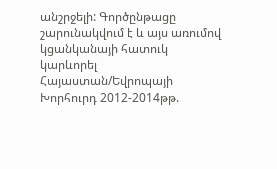անշրջելի: Գործընթացը շարունակվում է և այս առումով կցանկանայի հատուկ կարևորել Հայաստան/Եվրոպայի Խորհուրդ 2012-2014թթ.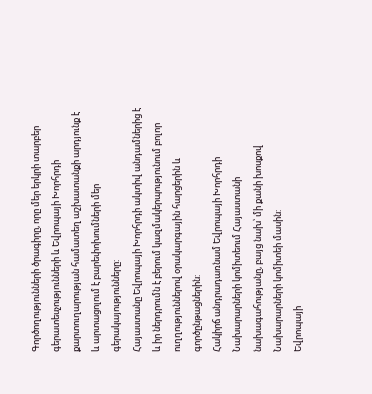Գործողությունների ծրագիրը, որը մեր երկրի տարբեր գերատեսչությունների և Եվրոպայի Խորհրդի քարտուղարության համատեղ աշխատանքի արդյունք է և արտացոլում է բարեփոխումների մեր գերակայությունները:
Հայաստանը Եվրոպայի Խորհրդի ակտիվ անդամներից է և իր ներդրումն է բերում կազմակերպությունում բոլոր ուղղություններով օրակարգային հարցերին և գործընթացներին:
Հակիրճ անդրադառնամ Եվրոպայի Խորհրդի Նախարարների կոմիտեում Հայաստանի նախագահությանը, բայց նախ՝ մի քանի խոսքով Նախարարների կոմիտեի մասին:
Եվրոպայի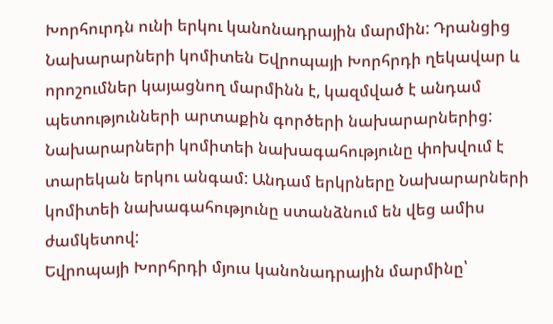Խորհուրդն ունի երկու կանոնադրային մարմին: Դրանցից Նախարարների կոմիտեն Եվրոպայի Խորհրդի ղեկավար և որոշումներ կայացնող մարմինն է, կազմված է անդամ պետությունների արտաքին գործերի նախարարներից:
Նախարարների կոմիտեի նախագահությունը փոխվում է տարեկան երկու անգամ: Անդամ երկրները Նախարարների կոմիտեի նախագահությունը ստանձնում են վեց ամիս ժամկետով:
Եվրոպայի Խորհրդի մյուս կանոնադրային մարմինը՝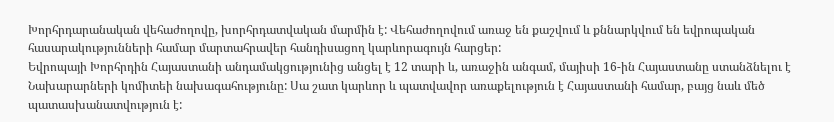Խորհրդարանական վեհաժողովը, խորհրդատվական մարմին է: Վեհաժողովում առաջ են քաշվում և քննարկվում են եվրոպական հասարակությունների համար մարտահրավեր հանդիսացող կարևորագույն հարցեր:
Եվրոպայի Խորհրդին Հայաստանի անդամակցությունից անցել է 12 տարի և, առաջին անգամ, մայիսի 16-ին Հայաստանը ստանձնելու է Նախարարների կոմիտեի նախագահությունը: Սա շատ կարևոր և պատվավոր առաքելություն է Հայաստանի համար, բայց նաև մեծ պատասխանատվություն է: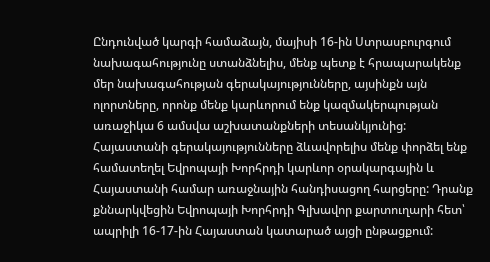Ընդունված կարգի համաձայն, մայիսի 16-ին Ստրասբուրգում նախագահությունը ստանձնելիս, մենք պետք է հրապարակենք մեր նախագահության գերակայությունները, այսինքն այն ոլորտները, որոնք մենք կարևորում ենք կազմակերպության առաջիկա 6 ամսվա աշխատանքների տեսանկյունից:
Հայաստանի գերակայությունները ձևավորելիս մենք փորձել ենք համատեղել Եվրոպայի Խորհրդի կարևոր օրակարգային և Հայաստանի համար առաջնային հանդիսացող հարցերը: Դրանք քննարկվեցին Եվրոպայի Խորհրդի Գլխավոր քարտուղարի հետ՝ ապրիլի 16-17-ին Հայաստան կատարած այցի ընթացքում: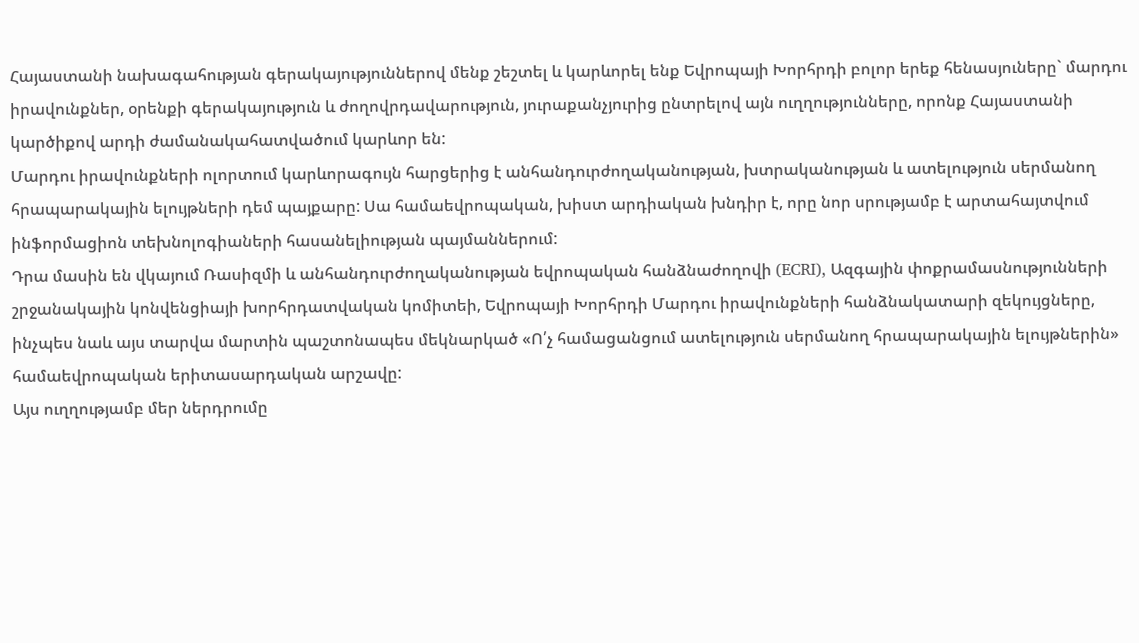Հայաստանի նախագահության գերակայություններով մենք շեշտել և կարևորել ենք Եվրոպայի Խորհրդի բոլոր երեք հենասյուները` մարդու իրավունքներ, օրենքի գերակայություն և ժողովրդավարություն, յուրաքանչյուրից ընտրելով այն ուղղությունները, որոնք Հայաստանի կարծիքով արդի ժամանակահատվածում կարևոր են:
Մարդու իրավունքների ոլորտում կարևորագույն հարցերից է անհանդուրժողականության, խտրականության և ատելություն սերմանող հրապարակային ելույթների դեմ պայքարը: Սա համաեվրոպական, խիստ արդիական խնդիր է, որը նոր սրությամբ է արտահայտվում ինֆորմացիոն տեխնոլոգիաների հասանելիության պայմաններում:
Դրա մասին են վկայում Ռասիզմի և անհանդուրժողականության եվրոպական հանձնաժողովի (ECRI), Ազգային փոքրամասնությունների շրջանակային կոնվենցիայի խորհրդատվական կոմիտեի, Եվրոպայի Խորհրդի Մարդու իրավունքների հանձնակատարի զեկույցները, ինչպես նաև այս տարվա մարտին պաշտոնապես մեկնարկած «Ո՛չ համացանցում ատելություն սերմանող հրապարակային ելույթներին» համաեվրոպական երիտասարդական արշավը:
Այս ուղղությամբ մեր ներդրումը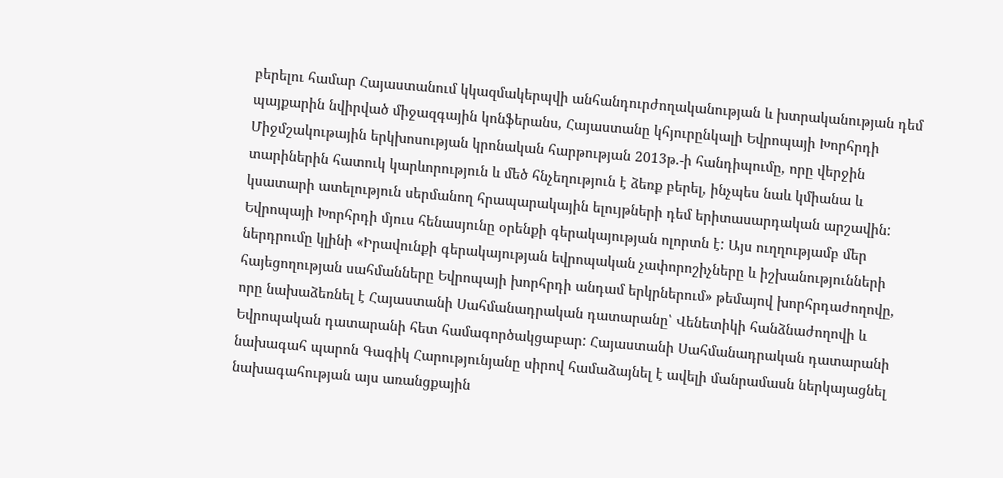բերելու համար Հայաստանում կկազմակերպվի անհանդուրժողականության և խտրականության դեմ պայքարին նվիրված միջազգային կոնֆերանս, Հայաստանը կհյուրընկալի Եվրոպայի Խորհրդի Միջմշակութային երկխոսության կրոնական հարթության 2013թ.-ի հանդիպումը, որը վերջին տարիներին հատուկ կարևորություն և մեծ հնչեղություն է ձեռք բերել, ինչպես նաև կմիանա և կսատարի ատելություն սերմանող հրապարակային ելույթների դեմ երիտասարդական արշավին:
Եվրոպայի Խորհրդի մյուս հենասյունը օրենքի գերակայության ոլորտն է: Այս ուղղությամբ մեր ներդրումը կլինի «Իրավունքի գերակայության եվրոպական չափորոշիչները և իշխանությունների հայեցողության սահմանները Եվրոպայի խորհրդի անդամ երկրներում» թեմայով խորհրդաժողովը, որը նախաձեռնել է Հայաստանի Սահմանադրական դատարանը՝ Վենետիկի հանձնաժողովի և Եվրոպական դատարանի հետ համագործակցաբար: Հայաստանի Սահմանադրական դատարանի նախագահ պարոն Գագիկ Հարությունյանը սիրով համաձայնել է ավելի մանրամասն ներկայացնել նախագահության այս առանցքային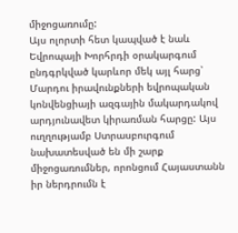միջոցառումը:
Այս ոլորտի հետ կապված է նաև Եվրոպայի Խորհրդի օրակարգում ընդգրկված կարևոր մեկ այլ հարց՝ Մարդու իրավունքների եվրոպական կոնվենցիայի ազգային մակարդակով արդյունավետ կիրառման հարցը: Այս ուղղությամբ Ստրասբուրգում նախատեսված են մի շարք միջոցառումներ, որոնցում Հայաստանն իր ներդրումն է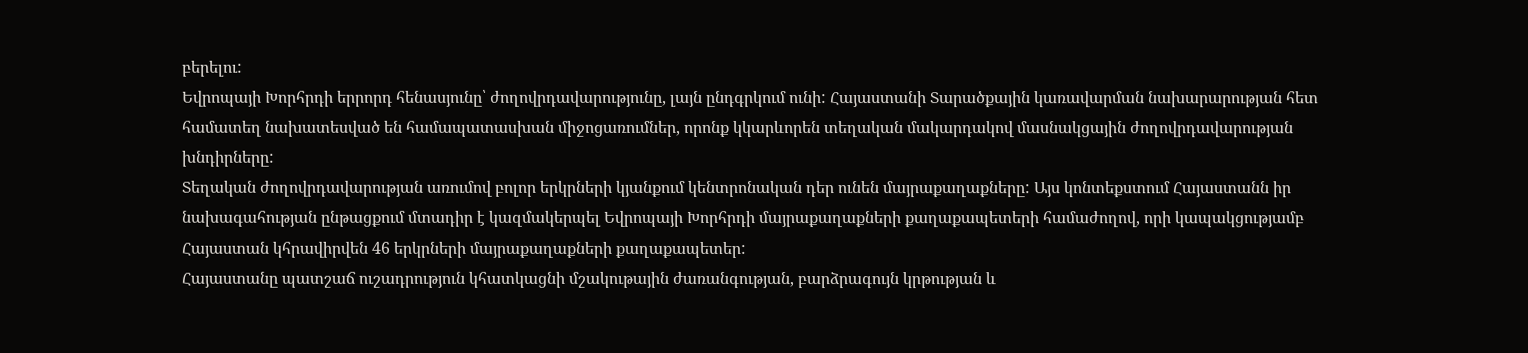բերելու:
Եվրոպայի Խորհրդի երրորդ հենասյունը՝ ժողովրդավարությունը, լայն ընդգրկում ունի: Հայաստանի Տարածքային կառավարման նախարարության հետ համատեղ նախատեսված են համապատասխան միջոցառումներ, որոնք կկարևորեն տեղական մակարդակով մասնակցային ժողովրդավարության խնդիրները:
Տեղական ժողովրդավարության առումով բոլոր երկրների կյանքում կենտրոնական դեր ունեն մայրաքաղաքները: Այս կոնտեքստում Հայաստանն իր նախագահության ընթացքում մտադիր է կազմակերպել Եվրոպայի Խորհրդի մայրաքաղաքների քաղաքապետերի համաժողով, որի կապակցությամբ Հայաստան կհրավիրվեն 46 երկրների մայրաքաղաքների քաղաքապետեր:
Հայաստանը պատշաճ ուշադրություն կհատկացնի մշակութային ժառանգության, բարձրագույն կրթության և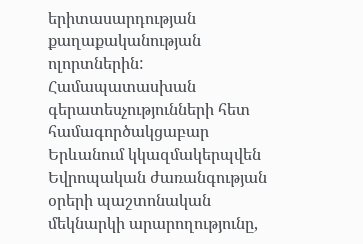երիտասարդության քաղաքականության ոլորտներին: Համապատասխան գերատեսչությունների հետ համագործակցաբար Երևանում կկազմակերպվեն Եվրոպական ժառանգության օրերի պաշտոնական մեկնարկի արարողությունը,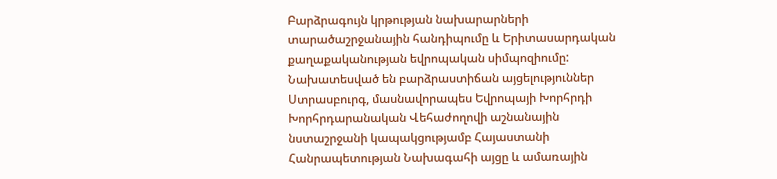Բարձրագույն կրթության նախարարների տարածաշրջանային հանդիպումը և Երիտասարդական քաղաքականության եվրոպական սիմպոզիումը:
Նախատեսված են բարձրաստիճան այցելություններ Ստրասբուրգ, մասնավորապես Եվրոպայի Խորհրդի Խորհրդարանական Վեհաժողովի աշնանային նստաշրջանի կապակցությամբ Հայաստանի Հանրապետության Նախագահի այցը և ամառային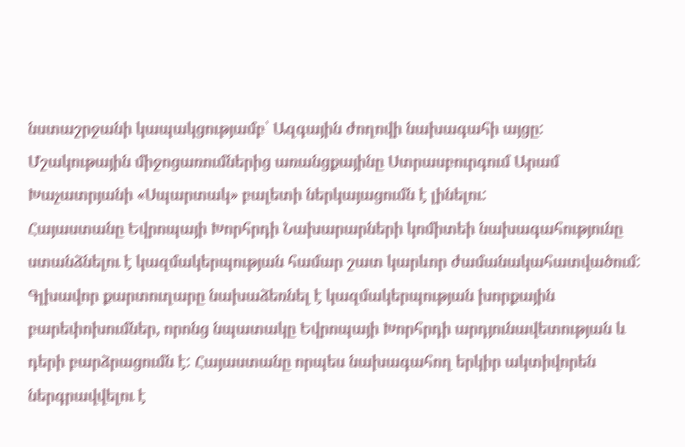նստաշրջանի կապակցությամբ՝ Ազգային ժողովի նախագահի այցը:
Մշակութային միջոցառումներից առանցքայինը Ստրասբուրգում Արամ Խաչատրյանի «Սպարտակ» բալետի ներկայացումն է լինելու:
Հայաստանը Եվրոպայի Խորհրդի Նախարարների կոմիտեի նախագահությունը ստանձնելու է կազմակերպության համար շատ կարևոր ժամանակահատվածում: Գլխավոր քարտուղարը նախաձեռնել է կազմակերպության խորքային բարեփոխումներ, որոնց նպատակը Եվրոպայի Խորհրդի արդյունավետության և դերի բարձրացումն է: Հայաստանը որպես նախագահող երկիր ակտիվորեն ներգրավվելու է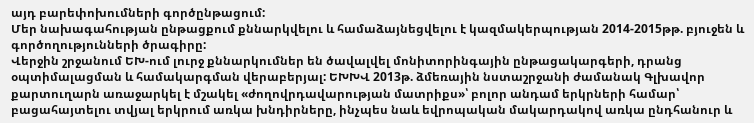այդ բարեփոխումների գործընթացում:
Մեր նախագահության ընթացքում քննարկվելու և համաձայնեցվելու է կազմակերպության 2014-2015թթ. բյուջեն և գործողությունների ծրագիրը:
Վերջին շրջանում ԵԽ-ում լուրջ քննարկումներ են ծավալվել մոնիտորինգային ընթացակարգերի, դրանց օպտիմալացման և համակարգման վերաբերյալ: ԵԽԽՎ 2013թ. ձմեռային նստաշրջանի ժամանակ Գլխավոր քարտուղարն առաջարկել է մշակել «ժողովրդավարության մատրիքս»՝ բոլոր անդամ երկրների համար՝ բացահայտելու տվյալ երկրում առկա խնդիրները, ինչպես նաև եվրոպական մակարդակով առկա ընդհանուր և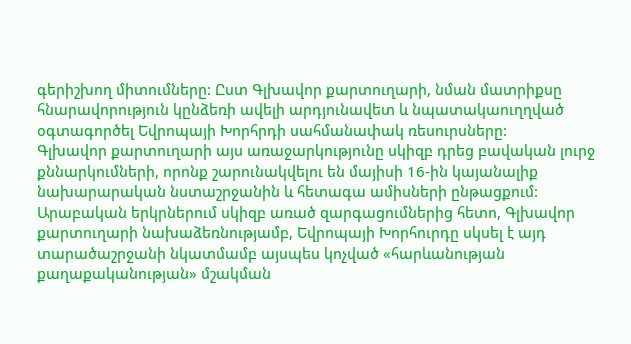գերիշխող միտումները: Ըստ Գլխավոր քարտուղարի, նման մատրիքսը հնարավորություն կընձեռի ավելի արդյունավետ և նպատակաուղղված օգտագործել Եվրոպայի Խորհրդի սահմանափակ ռեսուրսները:
Գլխավոր քարտուղարի այս առաջարկությունը սկիզբ դրեց բավական լուրջ քննարկումների, որոնք շարունակվելու են մայիսի 16-ին կայանալիք նախարարական նստաշրջանին և հետագա ամիսների ընթացքում:
Արաբական երկրներում սկիզբ առած զարգացումներից հետո, Գլխավոր քարտուղարի նախաձեռնությամբ, Եվրոպայի Խորհուրդը սկսել է այդ տարածաշրջանի նկատմամբ այսպես կոչված «հարևանության քաղաքականության» մշակման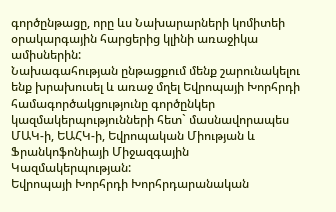գործընթացը, որը ևս Նախարարների կոմիտեի օրակարգային հարցերից կլինի առաջիկա ամիսներին:
Նախագահության ընթացքում մենք շարունակելու ենք խրախուսել և առաջ մղել Եվրոպայի Խորհրդի համագործակցությունը գործընկեր կազմակերպությունների հետ` մասնավորապես ՄԱԿ-ի, ԵԱՀԿ-ի, Եվրոպական Միության և Ֆրանկոֆոնիայի Միջազգային Կազմակերպության:
Եվրոպայի Խորհրդի Խորհրդարանական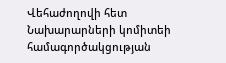Վեհաժողովի հետ Նախարարների կոմիտեի համագործակցության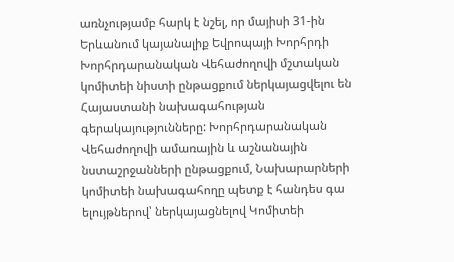առնչությամբ հարկ է նշել, որ մայիսի 31-ին Երևանում կայանալիք Եվրոպայի Խորհրդի Խորհրդարանական Վեհաժողովի մշտական կոմիտեի նիստի ընթացքում ներկայացվելու են Հայաստանի նախագահության գերակայությունները: Խորհրդարանական Վեհաժողովի ամառային և աշնանային նստաշրջանների ընթացքում, Նախարարների կոմիտեի նախագահողը պետք է հանդես գա ելույթներով՝ ներկայացնելով Կոմիտեի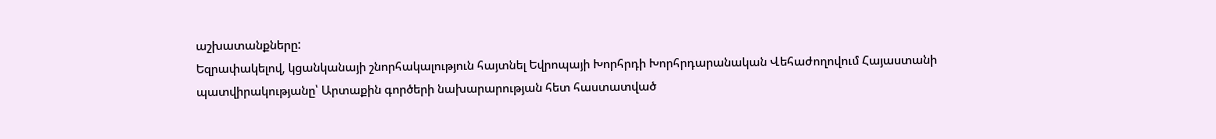աշխատանքները:
Եզրափակելով, կցանկանայի շնորհակալություն հայտնել Եվրոպայի Խորհրդի Խորհրդարանական Վեհաժողովում Հայաստանի պատվիրակությանը՝ Արտաքին գործերի նախարարության հետ հաստատված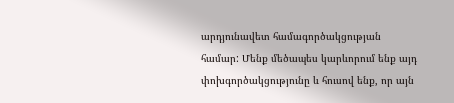արդյունավետ համագործակցության համար: Մենք մեծապես կարևորում ենք այդ փոխգործակցությունը և հուսով ենք, որ այն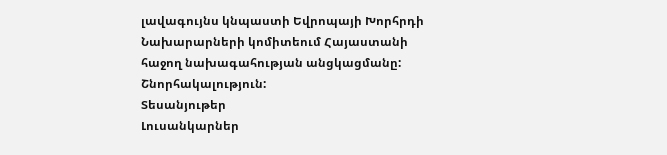լավագույնս կնպաստի Եվրոպայի Խորհրդի Նախարարների կոմիտեում Հայաստանի հաջող նախագահության անցկացմանը:
Շնորհակալություն:
Տեսանյութեր
Լուսանկարներ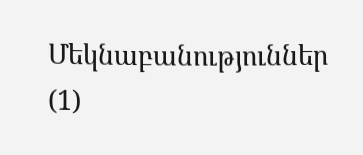Մեկնաբանություններ (1)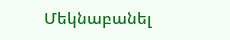Մեկնաբանել